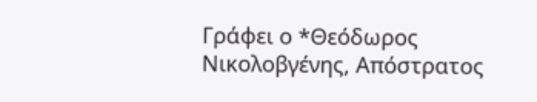Γράφει ο *Θεόδωρος Νικολοβγένης, Απόστρατος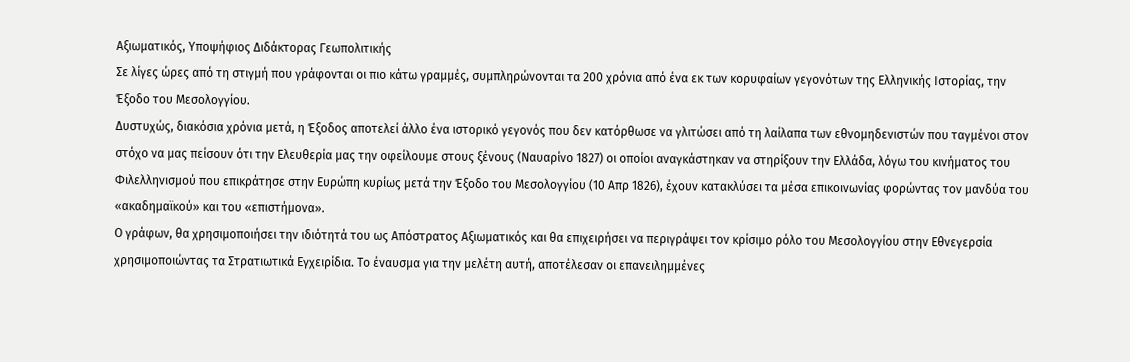Αξιωματικός, Υποψήφιος Διδάκτορας Γεωπολιτικής
Σε λίγες ώρες από τη στιγμή που γράφονται οι πιο κάτω γραμμές, συμπληρώνονται τα 200 χρόνια από ένα εκ των κορυφαίων γεγονότων της Ελληνικής Ιστορίας, την Έξοδο του Μεσολογγίου.
Δυστυχώς, διακόσια χρόνια μετά, η Έξοδος αποτελεί άλλο ένα ιστορικό γεγονός που δεν κατόρθωσε να γλιτώσει από τη λαίλαπα των εθνομηδενιστών που ταγμένοι στον στόχο να μας πείσουν ότι την Ελευθερία μας την οφείλουμε στους ξένους (Ναυαρίνο 1827) οι οποίοι αναγκάστηκαν να στηρίξουν την Ελλάδα, λόγω του κινήματος του Φιλελληνισμού που επικράτησε στην Ευρώπη κυρίως μετά την Έξοδο του Μεσολογγίου (10 Απρ 1826), έχουν κατακλύσει τα μέσα επικοινωνίας φορώντας τον μανδύα του «ακαδημαϊκού» και του «επιστήμονα».
Ο γράφων, θα χρησιμοποιήσει την ιδιότητά του ως Απόστρατος Αξιωματικός και θα επιχειρήσει να περιγράψει τον κρίσιμο ρόλο του Μεσολογγίου στην Εθνεγερσία χρησιμοποιώντας τα Στρατιωτικά Εγχειρίδια. Το έναυσμα για την μελέτη αυτή, αποτέλεσαν οι επανειλημμένες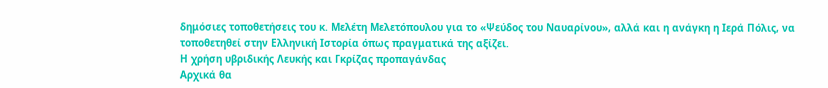δημόσιες τοποθετήσεις του κ. Μελέτη Μελετόπουλου για το «Ψεύδος του Ναυαρίνου», αλλά και η ανάγκη η Ιερά Πόλις, να τοποθετηθεί στην Ελληνική Ιστορία όπως πραγματικά της αξίζει.
Η χρήση υβριδικής Λευκής και Γκρίζας προπαγάνδας
Αρχικά θα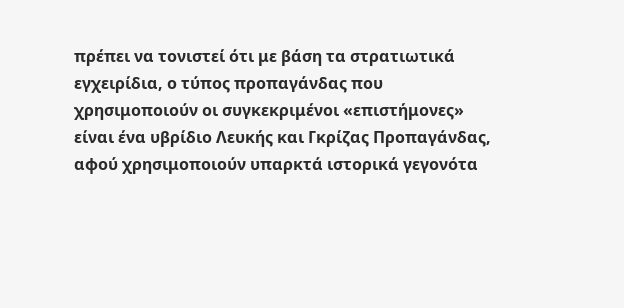πρέπει να τονιστεί ότι με βάση τα στρατιωτικά εγχειρίδια, ο τύπος προπαγάνδας που χρησιμοποιούν οι συγκεκριμένοι «επιστήμονες» είναι ένα υβρίδιο Λευκής και Γκρίζας Προπαγάνδας, αφού χρησιμοποιούν υπαρκτά ιστορικά γεγονότα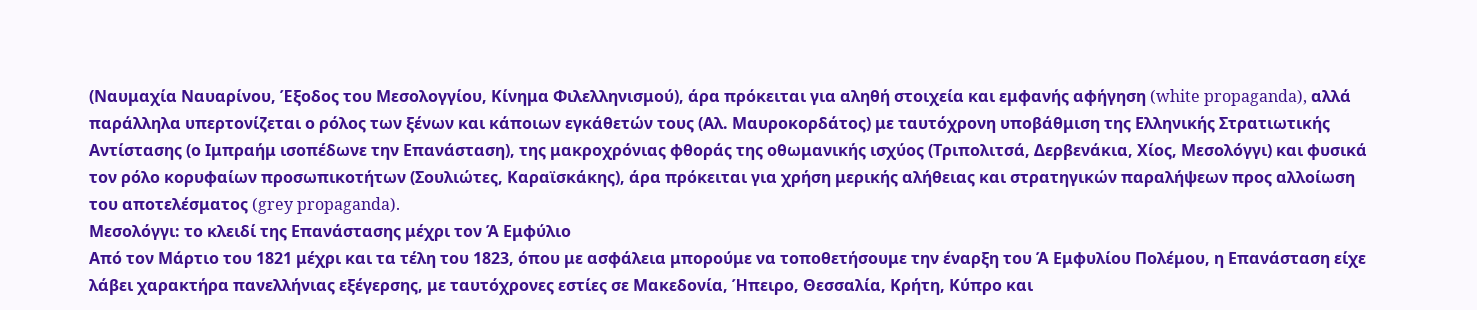(Ναυμαχία Ναυαρίνου, Έξοδος του Μεσολογγίου, Κίνημα Φιλελληνισμού), άρα πρόκειται για αληθή στοιχεία και εμφανής αφήγηση (white propaganda), αλλά παράλληλα υπερτονίζεται ο ρόλος των ξένων και κάποιων εγκάθετών τους (Αλ. Μαυροκορδάτος) με ταυτόχρονη υποβάθμιση της Ελληνικής Στρατιωτικής Αντίστασης (ο Ιμπραήμ ισοπέδωνε την Επανάσταση), της μακροχρόνιας φθοράς της οθωμανικής ισχύος (Τριπολιτσά, Δερβενάκια, Χίος, Μεσολόγγι) και φυσικά τον ρόλο κορυφαίων προσωπικοτήτων (Σουλιώτες, Καραϊσκάκης), άρα πρόκειται για χρήση μερικής αλήθειας και στρατηγικών παραλήψεων προς αλλοίωση του αποτελέσματος (grey propaganda).
Μεσολόγγι: το κλειδί της Επανάστασης μέχρι τον Ά Εμφύλιο
Από τον Μάρτιο του 1821 μέχρι και τα τέλη του 1823, όπου με ασφάλεια μπορούμε να τοποθετήσουμε την έναρξη του Ά Εμφυλίου Πολέμου, η Επανάσταση είχε λάβει χαρακτήρα πανελλήνιας εξέγερσης, με ταυτόχρονες εστίες σε Μακεδονία, Ήπειρο, Θεσσαλία, Κρήτη, Κύπρο και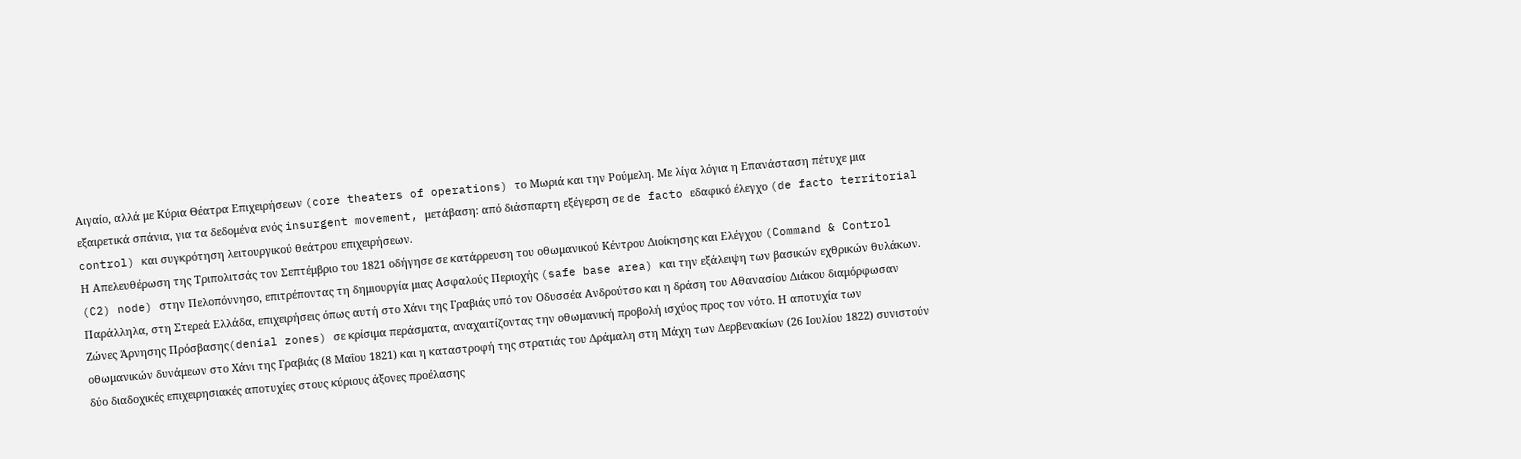Αιγαίο, αλλά με Κύρια Θέατρα Επιχειρήσεων (core theaters of operations) το Μωριά και την Ρούμελη. Με λίγα λόγια η Επανάσταση πέτυχε μια εξαιρετικά σπάνια, για τα δεδομένα ενός insurgent movement, μετάβαση: από διάσπαρτη εξέγερση σε de facto εδαφικό έλεγχο (de facto territorial control) και συγκρότηση λειτουργικού θεάτρου επιχειρήσεων.
Η Απελευθέρωση της Τριπολιτσάς τον Σεπτέμβριο του 1821 οδήγησε σε κατάρρευση του οθωμανικού Κέντρου Διοίκησης και Ελέγχου (Command & Control (C2) node) στην Πελοπόννησο, επιτρέποντας τη δημιουργία μιας Ασφαλούς Περιοχής (safe base area) και την εξάλειψη των βασικών εχθρικών θυλάκων. Παράλληλα, στη Στερεά Ελλάδα, επιχειρήσεις όπως αυτή στο Χάνι της Γραβιάς υπό τον Οδυσσέα Ανδρούτσο και η δράση του Αθανασίου Διάκου διαμόρφωσαν Ζώνες Άρνησης Πρόσβασης(denial zones) σε κρίσιμα περάσματα, αναχαιτίζοντας την οθωμανική προβολή ισχύος προς τον νότο. Η αποτυχία των οθωμανικών δυνάμεων στο Χάνι της Γραβιάς (8 Μαΐου 1821) και η καταστροφή της στρατιάς του Δράμαλη στη Μάχη των Δερβενακίων (26 Ιουλίου 1822) συνιστούν δύο διαδοχικές επιχειρησιακές αποτυχίες στους κύριους άξονες προέλασης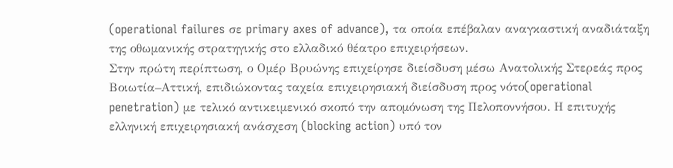(operational failures σε primary axes of advance), τα οποία επέβαλαν αναγκαστική αναδιάταξη της οθωμανικής στρατηγικής στο ελλαδικό θέατρο επιχειρήσεων.
Στην πρώτη περίπτωση, ο Ομέρ Βρυώνης επιχείρησε διείσδυση μέσω Ανατολικής Στερεάς προς Βοιωτία–Αττική, επιδιώκοντας ταχεία επιχειρησιακή διείσδυση προς νότο(operational penetration) με τελικό αντικειμενικό σκοπό την απομόνωση της Πελοποννήσου. Η επιτυχής ελληνική επιχειρησιακή ανάσχεση (blocking action) υπό τον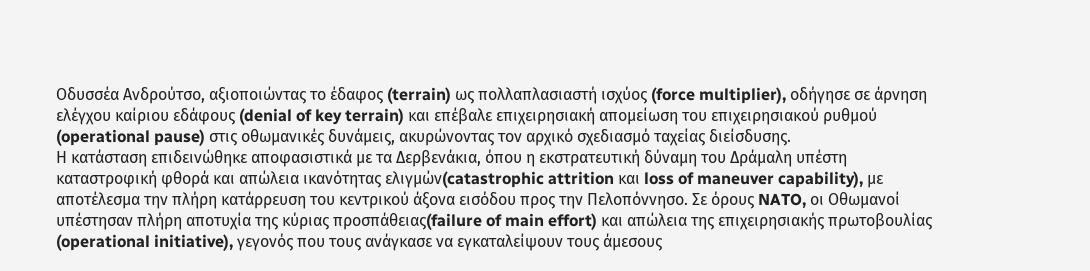Οδυσσέα Ανδρούτσο, αξιοποιώντας το έδαφος (terrain) ως πολλαπλασιαστή ισχύος (force multiplier), οδήγησε σε άρνηση ελέγχου καίριου εδάφους (denial of key terrain) και επέβαλε επιχειρησιακή απομείωση του επιχειρησιακού ρυθμού (operational pause) στις οθωμανικές δυνάμεις, ακυρώνοντας τον αρχικό σχεδιασμό ταχείας διείσδυσης.
Η κατάσταση επιδεινώθηκε αποφασιστικά με τα Δερβενάκια, όπου η εκστρατευτική δύναμη του Δράμαλη υπέστη καταστροφική φθορά και απώλεια ικανότητας ελιγμών(catastrophic attrition και loss of maneuver capability), με αποτέλεσμα την πλήρη κατάρρευση του κεντρικού άξονα εισόδου προς την Πελοπόννησο. Σε όρους NATO, οι Οθωμανοί υπέστησαν πλήρη αποτυχία της κύριας προσπάθειας(failure of main effort) και απώλεια της επιχειρησιακής πρωτοβουλίας (operational initiative), γεγονός που τους ανάγκασε να εγκαταλείψουν τους άμεσους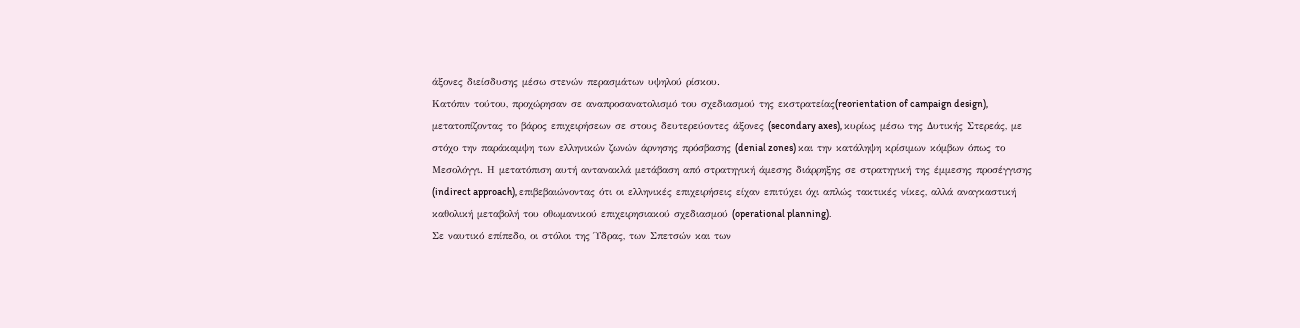άξονες διείσδυσης μέσω στενών περασμάτων υψηλού ρίσκου.
Κατόπιν τούτου, προχώρησαν σε αναπροσανατολισμό του σχεδιασμού της εκστρατείας(reorientation of campaign design), μετατοπίζοντας το βάρος επιχειρήσεων σε στους δευτερεύοντες άξονες (secondary axes), κυρίως μέσω της Δυτικής Στερεάς, με στόχο την παράκαμψη των ελληνικών ζωνών άρνησης πρόσβασης (denial zones) και την κατάληψη κρίσιμων κόμβων όπως το Μεσολόγγι. Η μετατόπιση αυτή αντανακλά μετάβαση από στρατηγική άμεσης διάρρηξης σε στρατηγική της έμμεσης προσέγγισης (indirect approach), επιβεβαιώνοντας ότι οι ελληνικές επιχειρήσεις είχαν επιτύχει όχι απλώς τακτικές νίκες, αλλά αναγκαστική καθολική μεταβολή του οθωμανικού επιχειρησιακού σχεδιασμού (operational planning).
Σε ναυτικό επίπεδο, οι στόλοι της Ύδρας, των Σπετσών και των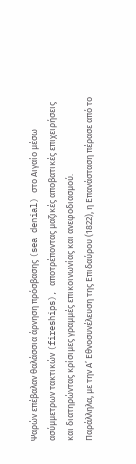Ψαρών επέβαλαν θαλάσσια άρνηση πρόσβασης (sea denial) στο Αιγαίο μέσω ασύμμετρων τακτικών (fireships), αποτρέποντας μαζικές αποβατικές επιχειρήσεις και διατηρώντας κρίσιμες γραμμές επικοινωνίας και ανεφοδιασμού.
Παράλληλα, με την Α’ Εθνοσυνέλευση της Επιδαύρου (1822), η Επανάσταση πέρασε από το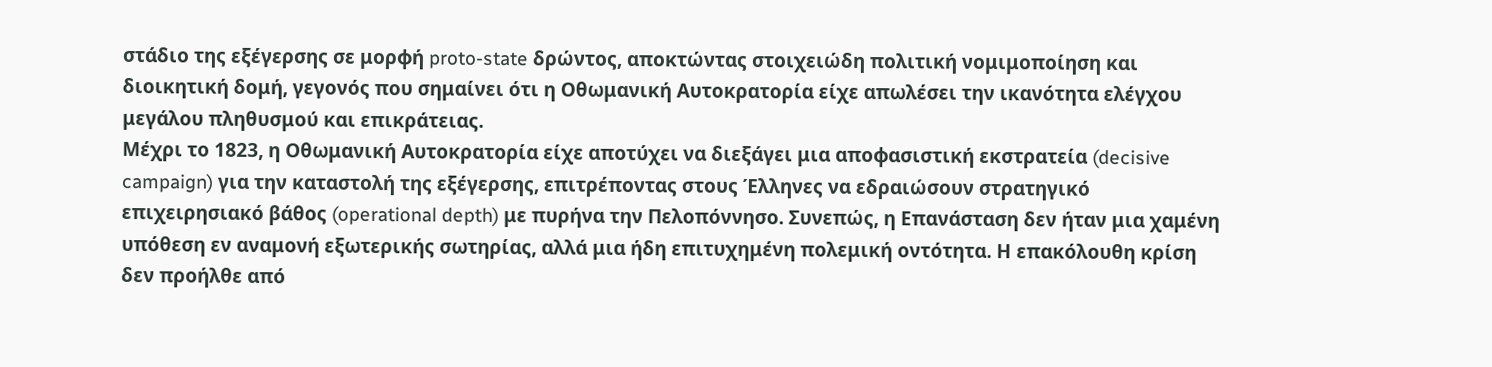στάδιο της εξέγερσης σε μορφή proto-state δρώντος, αποκτώντας στοιχειώδη πολιτική νομιμοποίηση και διοικητική δομή, γεγονός που σημαίνει ότι η Οθωμανική Αυτοκρατορία είχε απωλέσει την ικανότητα ελέγχου μεγάλου πληθυσμού και επικράτειας.
Μέχρι το 1823, η Οθωμανική Αυτοκρατορία είχε αποτύχει να διεξάγει μια αποφασιστική εκστρατεία (decisive campaign) για την καταστολή της εξέγερσης, επιτρέποντας στους Έλληνες να εδραιώσουν στρατηγικό επιχειρησιακό βάθος (operational depth) με πυρήνα την Πελοπόννησο. Συνεπώς, η Επανάσταση δεν ήταν μια χαμένη υπόθεση εν αναμονή εξωτερικής σωτηρίας, αλλά μια ήδη επιτυχημένη πολεμική οντότητα. Η επακόλουθη κρίση δεν προήλθε από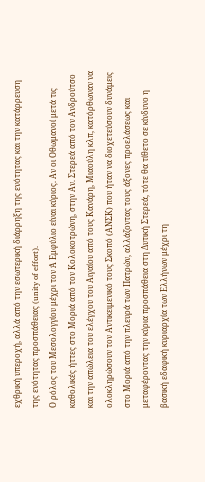εχθρική υπεροχή, αλλά από την εσωτερική διάρρηξη της ενότητας και την κατάρρευση της ενότητας προσπάθειας (unity of effort).
Ο ρόλος του Μεσολογγίου μέχρι τον Ά Εμφύλιο είναι κύριος. Αν οι Οθωμανοί μετά τις καθολικές ήττες στο Μοριά από τον Κολοκοτρώνη, στην Αν. Στερεά από τον Ανδρούτσο και την απώλεια του ελέγχου του Αιγαίου από τους Κανάρη, Μιαούλη κλπ, κατόρθωναν να ολοκληρώσουν τον Αντικειμενικό τους Σκοπό (ΑΝΣΚ) που ήταν να διοχετεύσουν δυνάμεις στο Μοριά από την πλευρά των Πατρών, αλλάζοντας τους άξονες προελάσεως και μεταφέροντας την κύρια προσπάθεια στη Δυτική Στερεά, τότε θα τίθετο σε κίνδυνο η βασική εδαφική κυριαρχία των Ελλήνων μέχρι τη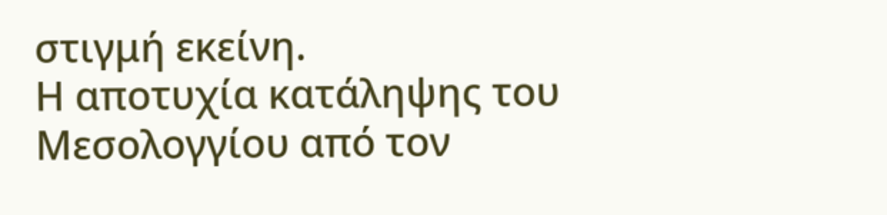στιγμή εκείνη.
Η αποτυχία κατάληψης του Μεσολογγίου από τον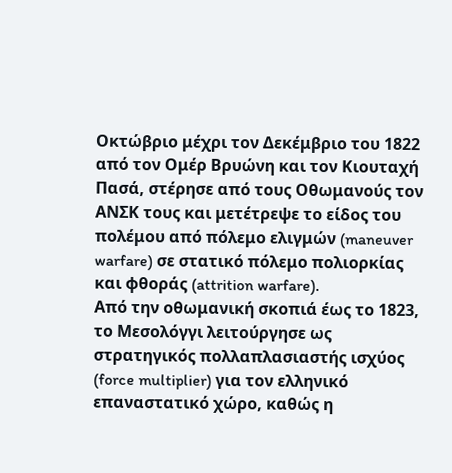Οκτώβριο μέχρι τον Δεκέμβριο του 1822 από τον Ομέρ Βρυώνη και τον Κιουταχή Πασά, στέρησε από τους Οθωμανούς τον ΑΝΣΚ τους και μετέτρεψε το είδος του πολέμου από πόλεμο ελιγμών (maneuver warfare) σε στατικό πόλεμο πολιορκίας και φθοράς (attrition warfare).
Από την οθωμανική σκοπιά έως το 1823, το Μεσολόγγι λειτούργησε ως στρατηγικός πολλαπλασιαστής ισχύος (force multiplier) για τον ελληνικό επαναστατικό χώρο, καθώς η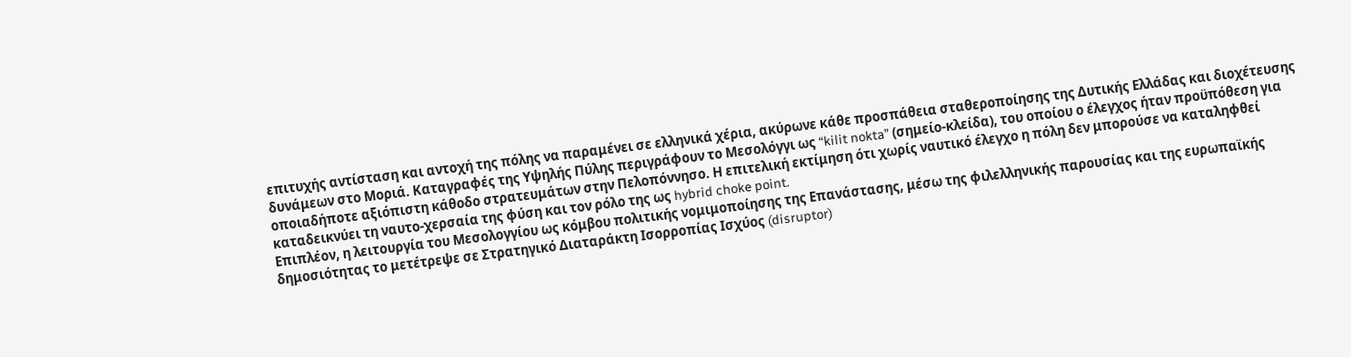επιτυχής αντίσταση και αντοχή της πόλης να παραμένει σε ελληνικά χέρια, ακύρωνε κάθε προσπάθεια σταθεροποίησης της Δυτικής Ελλάδας και διοχέτευσης δυνάμεων στο Μοριά. Καταγραφές της Υψηλής Πύλης περιγράφουν το Μεσολόγγι ως “kilit nokta” (σημείο-κλείδα), του οποίου ο έλεγχος ήταν προϋπόθεση για οποιαδήποτε αξιόπιστη κάθοδο στρατευμάτων στην Πελοπόννησο. Η επιτελική εκτίμηση ότι χωρίς ναυτικό έλεγχο η πόλη δεν μπορούσε να καταληφθεί καταδεικνύει τη ναυτο-χερσαία της φύση και τον ρόλο της ως hybrid choke point.
Επιπλέον, η λειτουργία του Μεσολογγίου ως κόμβου πολιτικής νομιμοποίησης της Επανάστασης, μέσω της φιλελληνικής παρουσίας και της ευρωπαϊκής δημοσιότητας το μετέτρεψε σε Στρατηγικό Διαταράκτη Ισορροπίας Ισχύος (disruptor)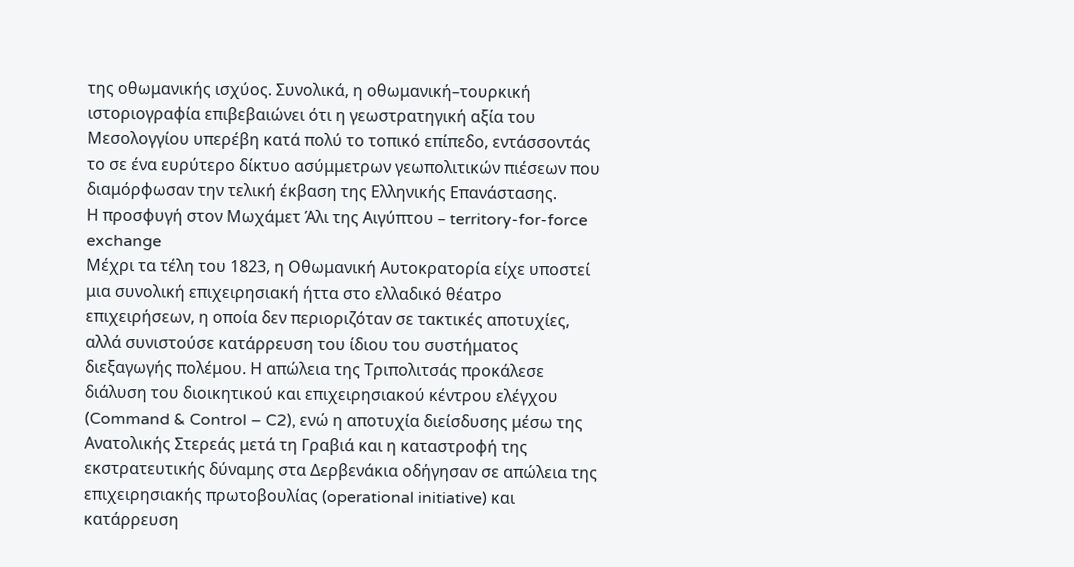της οθωμανικής ισχύος. Συνολικά, η οθωμανική–τουρκική ιστοριογραφία επιβεβαιώνει ότι η γεωστρατηγική αξία του Μεσολογγίου υπερέβη κατά πολύ το τοπικό επίπεδο, εντάσσοντάς το σε ένα ευρύτερο δίκτυο ασύμμετρων γεωπολιτικών πιέσεων που διαμόρφωσαν την τελική έκβαση της Ελληνικής Επανάστασης.
Η προσφυγή στον Μωχάμετ Άλι της Αιγύπτου – territory-for-force exchange
Μέχρι τα τέλη του 1823, η Οθωμανική Αυτοκρατορία είχε υποστεί μια συνολική επιχειρησιακή ήττα στο ελλαδικό θέατρο επιχειρήσεων, η οποία δεν περιοριζόταν σε τακτικές αποτυχίες, αλλά συνιστούσε κατάρρευση του ίδιου του συστήματος διεξαγωγής πολέμου. Η απώλεια της Τριπολιτσάς προκάλεσε διάλυση του διοικητικού και επιχειρησιακού κέντρου ελέγχου (Command & Control – C2), ενώ η αποτυχία διείσδυσης μέσω της Ανατολικής Στερεάς μετά τη Γραβιά και η καταστροφή της εκστρατευτικής δύναμης στα Δερβενάκια οδήγησαν σε απώλεια της επιχειρησιακής πρωτοβουλίας (operational initiative) και κατάρρευση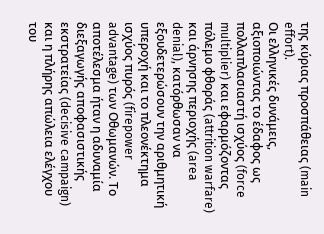της κύριας προσπάθειας (main effort).
Οι ελληνικές δυνάμεις, αξιοποιώντας το έδαφος ως πολλαπλασιαστή ισχύος (force multiplier) και εφαρμόζοντας πόλεμο φθοράς (attrition warfare) και άρνησης περιοχής (area denial), κατόρθωσαν να εξουδετερώσουν την αριθμητική υπεροχή και το πλεονέκτημα ισχύος πυρός (firepower advantage) των Οθωμανών. Το αποτέλεσμα ήταν η αδυναμία διεξαγωγής αποφασιστικής εκστρατείας (decisive campaign) και η πλήρης απώλεια ελέγχου του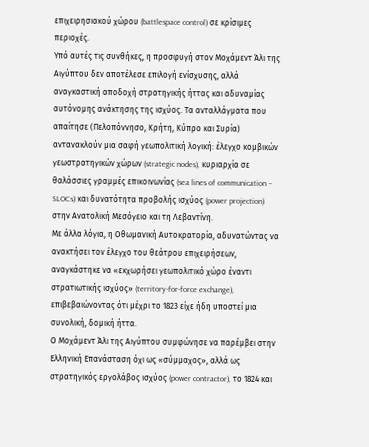επιχειρησιακού χώρου (battlespace control) σε κρίσιμες περιοχές.
Υπό αυτές τις συνθήκες, η προσφυγή στον Μοχάμεντ Άλι της Αιγύπτου δεν αποτέλεσε επιλογή ενίσχυσης, αλλά αναγκαστική αποδοχή στρατηγικής ήττας και αδυναμίας αυτόνομης ανάκτησης της ισχύος. Τα ανταλλάγματα που απαίτησε (Πελοπόννησο, Κρήτη, Κύπρο και Συρία) αντανακλούν μια σαφή γεωπολιτική λογική: έλεγχο κομβικών γεωστρατηγικών χώρων (strategic nodes), κυριαρχία σε θαλάσσιες γραμμές επικοινωνίας (sea lines of communication – SLOCs) και δυνατότητα προβολής ισχύος (power projection) στην Ανατολική Μεσόγειο και τη Λεβαντίνη.
Με άλλα λόγια, η Οθωμανική Αυτοκρατορία, αδυνατώντας να ανακτήσει τον έλεγχο του θεάτρου επιχειρήσεων, αναγκάστηκε να «εκχωρήσει γεωπολιτικό χώρο έναντι στρατιωτικής ισχύος» (territory-for-force exchange), επιβεβαιώνοντας ότι μέχρι το 1823 είχε ήδη υποστεί μια συνολική, δομική ήττα.
Ο Μοχάμεντ Άλι της Αιγύπτου συμφώνησε να παρέμβει στην Ελληνική Επανάσταση όχι ως «σύμμαχος», αλλά ως στρατηγικός εργολάβος ισχύος (power contractor), το 1824 και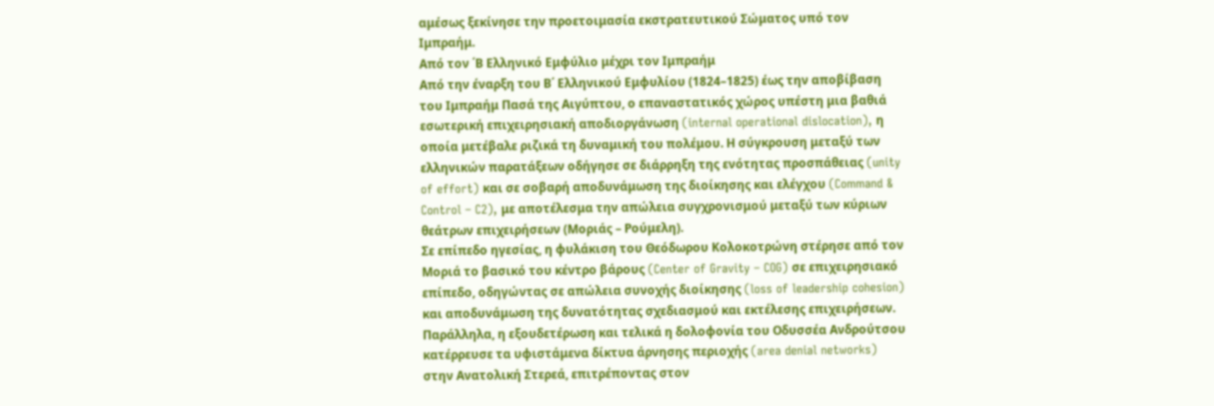αμέσως ξεκίνησε την προετοιμασία εκστρατευτικού Σώματος υπό τον Ιμπραήμ.
Από τον ΄Β Ελληνικό Εμφύλιο μέχρι τον Ιμπραήμ
Από την έναρξη του Β΄ Ελληνικού Εμφυλίου (1824–1825) έως την αποβίβαση του Ιμπραήμ Πασά της Αιγύπτου, ο επαναστατικός χώρος υπέστη μια βαθιά εσωτερική επιχειρησιακή αποδιοργάνωση (internal operational dislocation), η οποία μετέβαλε ριζικά τη δυναμική του πολέμου. Η σύγκρουση μεταξύ των ελληνικών παρατάξεων οδήγησε σε διάρρηξη της ενότητας προσπάθειας (unity of effort) και σε σοβαρή αποδυνάμωση της διοίκησης και ελέγχου (Command & Control – C2), με αποτέλεσμα την απώλεια συγχρονισμού μεταξύ των κύριων θεάτρων επιχειρήσεων (Μοριάς – Ρούμελη).
Σε επίπεδο ηγεσίας, η φυλάκιση του Θεόδωρου Κολοκοτρώνη στέρησε από τον Μοριά το βασικό του κέντρο βάρους (Center of Gravity – COG) σε επιχειρησιακό επίπεδο, οδηγώντας σε απώλεια συνοχής διοίκησης (loss of leadership cohesion) και αποδυνάμωση της δυνατότητας σχεδιασμού και εκτέλεσης επιχειρήσεων. Παράλληλα, η εξουδετέρωση και τελικά η δολοφονία του Οδυσσέα Ανδρούτσου κατέρρευσε τα υφιστάμενα δίκτυα άρνησης περιοχής (area denial networks) στην Ανατολική Στερεά, επιτρέποντας στον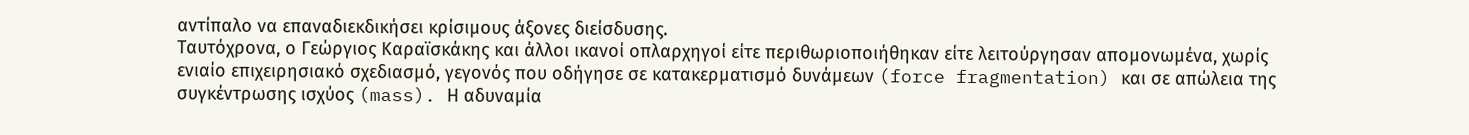αντίπαλο να επαναδιεκδικήσει κρίσιμους άξονες διείσδυσης.
Ταυτόχρονα, ο Γεώργιος Καραϊσκάκης και άλλοι ικανοί οπλαρχηγοί είτε περιθωριοποιήθηκαν είτε λειτούργησαν απομονωμένα, χωρίς ενιαίο επιχειρησιακό σχεδιασμό, γεγονός που οδήγησε σε κατακερματισμό δυνάμεων (force fragmentation) και σε απώλεια της συγκέντρωσης ισχύος (mass). Η αδυναμία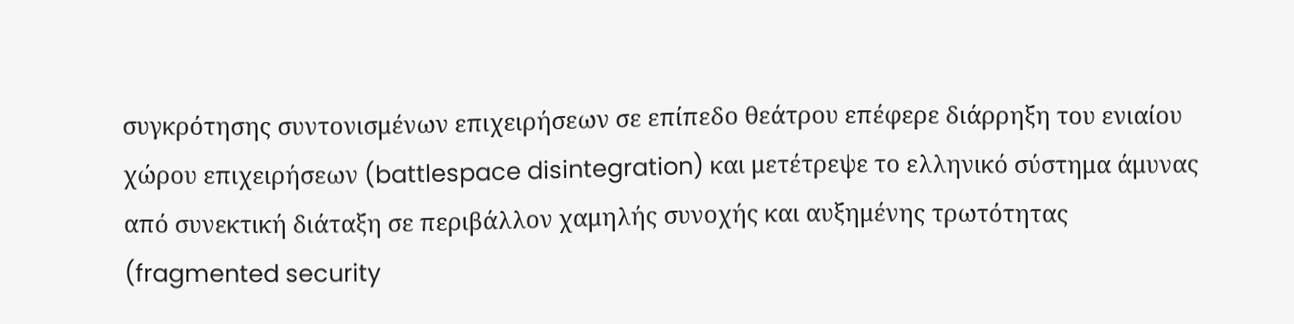συγκρότησης συντονισμένων επιχειρήσεων σε επίπεδο θεάτρου επέφερε διάρρηξη του ενιαίου χώρου επιχειρήσεων (battlespace disintegration) και μετέτρεψε το ελληνικό σύστημα άμυνας από συνεκτική διάταξη σε περιβάλλον χαμηλής συνοχής και αυξημένης τρωτότητας (fragmented security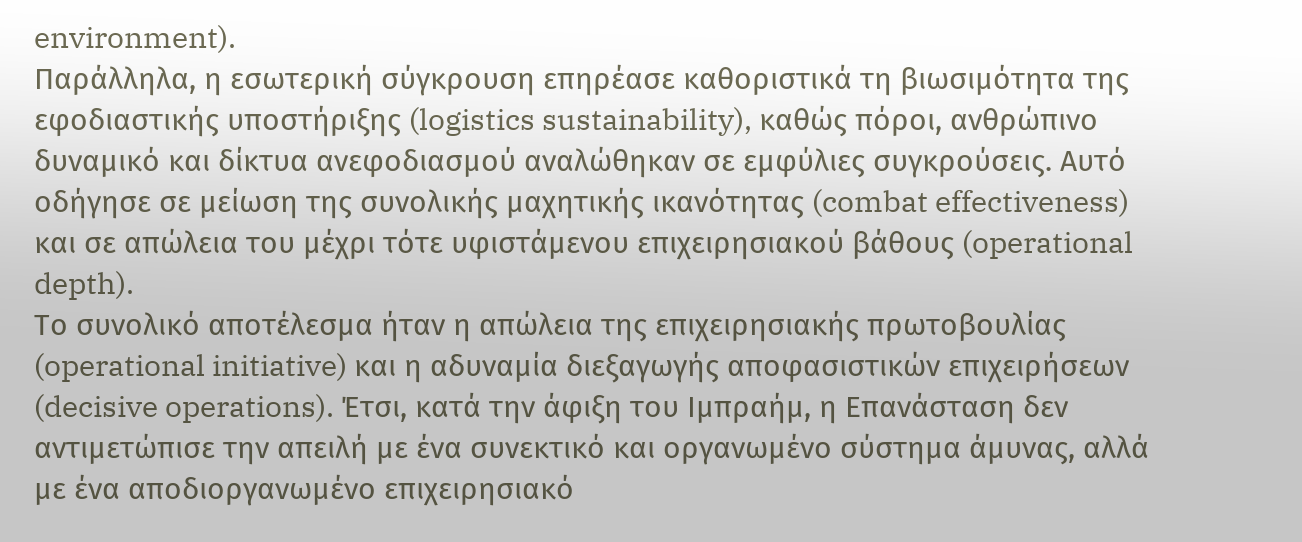environment).
Παράλληλα, η εσωτερική σύγκρουση επηρέασε καθοριστικά τη βιωσιμότητα της εφοδιαστικής υποστήριξης (logistics sustainability), καθώς πόροι, ανθρώπινο δυναμικό και δίκτυα ανεφοδιασμού αναλώθηκαν σε εμφύλιες συγκρούσεις. Αυτό οδήγησε σε μείωση της συνολικής μαχητικής ικανότητας (combat effectiveness) και σε απώλεια του μέχρι τότε υφιστάμενου επιχειρησιακού βάθους (operational depth).
Το συνολικό αποτέλεσμα ήταν η απώλεια της επιχειρησιακής πρωτοβουλίας (operational initiative) και η αδυναμία διεξαγωγής αποφασιστικών επιχειρήσεων (decisive operations). Έτσι, κατά την άφιξη του Ιμπραήμ, η Επανάσταση δεν αντιμετώπισε την απειλή με ένα συνεκτικό και οργανωμένο σύστημα άμυνας, αλλά με ένα αποδιοργανωμένο επιχειρησιακό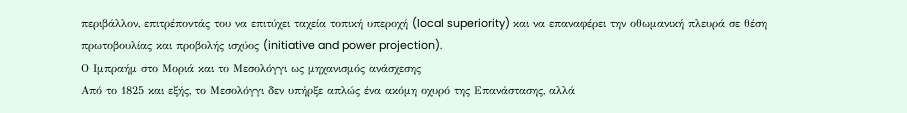περιβάλλον, επιτρέποντάς του να επιτύχει ταχεία τοπική υπεροχή (local superiority) και να επαναφέρει την οθωμανική πλευρά σε θέση πρωτοβουλίας και προβολής ισχύος (initiative and power projection).
Ο Ιμπραήμ στο Μοριά και το Μεσολόγγι ως μηχανισμός ανάσχεσης
Από το 1825 και εξής, το Μεσολόγγι δεν υπήρξε απλώς ένα ακόμη οχυρό της Επανάστασης, αλλά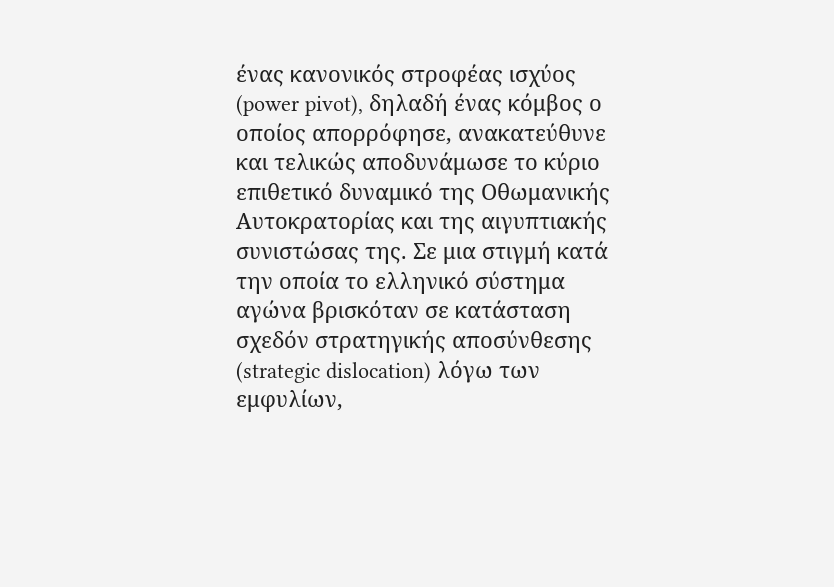ένας κανονικός στροφέας ισχύος (power pivot), δηλαδή ένας κόμβος ο οποίος απορρόφησε, ανακατεύθυνε και τελικώς αποδυνάμωσε το κύριο επιθετικό δυναμικό της Οθωμανικής Αυτοκρατορίας και της αιγυπτιακής συνιστώσας της. Σε μια στιγμή κατά την οποία το ελληνικό σύστημα αγώνα βρισκόταν σε κατάσταση σχεδόν στρατηγικής αποσύνθεσης (strategic dislocation) λόγω των εμφυλίων,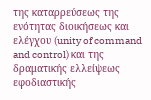της καταρρεύσεως της ενότητας διοικήσεως και ελέγχου (unity of command and control) και της δραματικής ελλείψεως εφοδιαστικής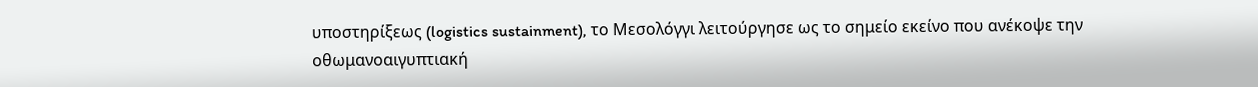υποστηρίξεως (logistics sustainment), το Μεσολόγγι λειτούργησε ως το σημείο εκείνο που ανέκοψε την οθωμανοαιγυπτιακή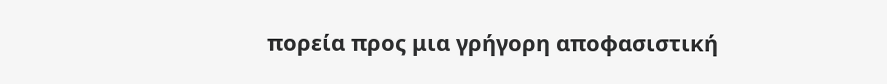πορεία προς μια γρήγορη αποφασιστική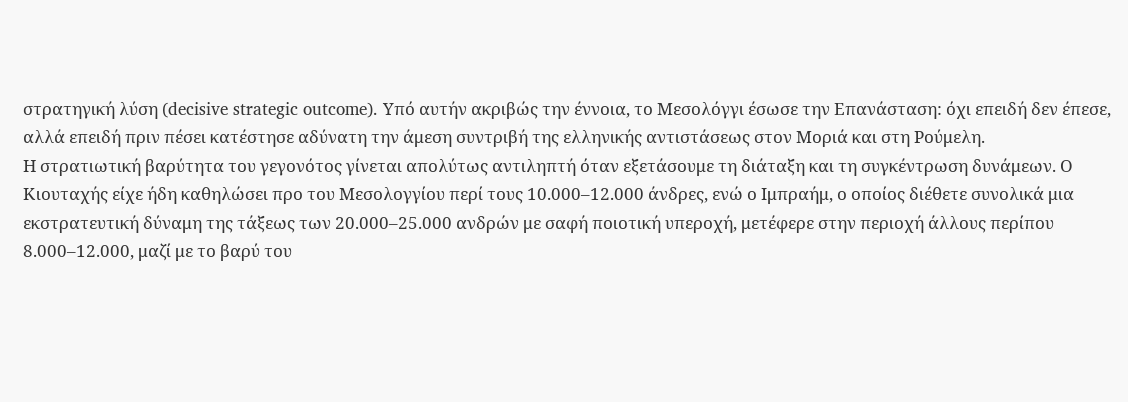στρατηγική λύση (decisive strategic outcome). Υπό αυτήν ακριβώς την έννοια, το Μεσολόγγι έσωσε την Επανάσταση: όχι επειδή δεν έπεσε, αλλά επειδή πριν πέσει κατέστησε αδύνατη την άμεση συντριβή της ελληνικής αντιστάσεως στον Μοριά και στη Ρούμελη.
Η στρατιωτική βαρύτητα του γεγονότος γίνεται απολύτως αντιληπτή όταν εξετάσουμε τη διάταξη και τη συγκέντρωση δυνάμεων. Ο Κιουταχής είχε ήδη καθηλώσει προ του Μεσολογγίου περί τους 10.000–12.000 άνδρες, ενώ ο Ιμπραήμ, ο οποίος διέθετε συνολικά μια εκστρατευτική δύναμη της τάξεως των 20.000–25.000 ανδρών με σαφή ποιοτική υπεροχή, μετέφερε στην περιοχή άλλους περίπου 8.000–12.000, μαζί με το βαρύ του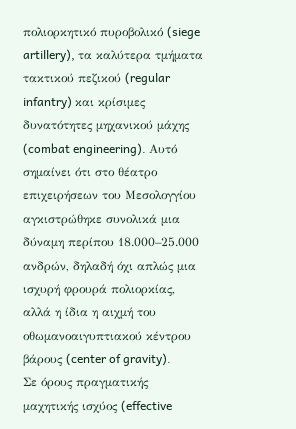πολιορκητικό πυροβολικό (siege artillery), τα καλύτερα τμήματα τακτικού πεζικού (regular infantry) και κρίσιμες δυνατότητες μηχανικού μάχης (combat engineering). Αυτό σημαίνει ότι στο θέατρο επιχειρήσεων του Μεσολογγίου αγκιστρώθηκε συνολικά μια δύναμη περίπου 18.000–25.000 ανδρών, δηλαδή όχι απλώς μια ισχυρή φρουρά πολιορκίας, αλλά η ίδια η αιχμή του οθωμανοαιγυπτιακού κέντρου βάρους (center of gravity).
Σε όρους πραγματικής μαχητικής ισχύος (effective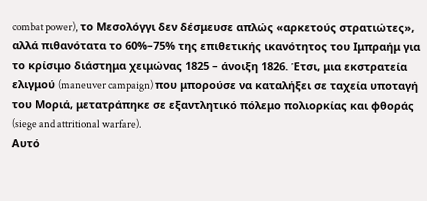combat power), το Μεσολόγγι δεν δέσμευσε απλώς «αρκετούς στρατιώτες», αλλά πιθανότατα το 60%–75% της επιθετικής ικανότητος του Ιμπραήμ για το κρίσιμο διάστημα χειμώνας 1825 – άνοιξη 1826. Έτσι, μια εκστρατεία ελιγμού (maneuver campaign) που μπορούσε να καταλήξει σε ταχεία υποταγή του Μοριά, μετατράπηκε σε εξαντλητικό πόλεμο πολιορκίας και φθοράς (siege and attritional warfare).
Αυτό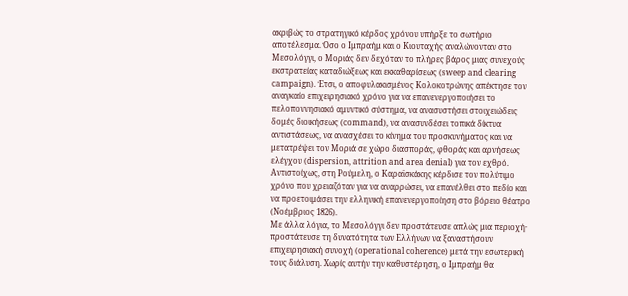ακριβώς το στρατηγικό κέρδος χρόνου υπήρξε το σωτήριο αποτέλεσμα. Όσο ο Ιμπραήμ και ο Κιουταχής αναλώνονταν στο Μεσολόγγι, ο Μοριάς δεν δεχόταν το πλήρες βάρος μιας συνεχούς εκστρατείας καταδιώξεως και εκκαθαρίσεως (sweep and clearing campaign). Έτσι, ο αποφυλακισμένος Κολοκοτρώνης απέκτησε τον αναγκαίο επιχειρησιακό χρόνο για να επανενεργοποιήσει το πελοποννησιακό αμυντικό σύστημα, να ανασυστήσει στοιχειώδεις δομές διοικήσεως (command), να ανασυνδέσει τοπικά δίκτυα αντιστάσεως, να ανασχέσει το κίνημα του προσκυνήματος και να μετατρέψει τον Μοριά σε χώρο διασποράς, φθοράς και αρνήσεως ελέγχου (dispersion, attrition and area denial) για τον εχθρό. Αντιστοίχως, στη Ρούμελη, ο Καραϊσκάκης κέρδισε τον πολύτιμο χρόνο που χρειαζόταν για να αναρρώσει, να επανέλθει στο πεδίο και να προετοιμάσει την ελληνική επανενεργοποίηση στο βόρειο θέατρο (Νοέμβριος 1826).
Με άλλα λόγια, το Μεσολόγγι δεν προστάτευσε απλώς μια περιοχή· προστάτευσε τη δυνατότητα των Ελλήνων να ξαναστήσουν επιχειρησιακή συνοχή (operational coherence) μετά την εσωτερική τους διάλυση. Χωρίς αυτήν την καθυστέρηση, ο Ιμπραήμ θα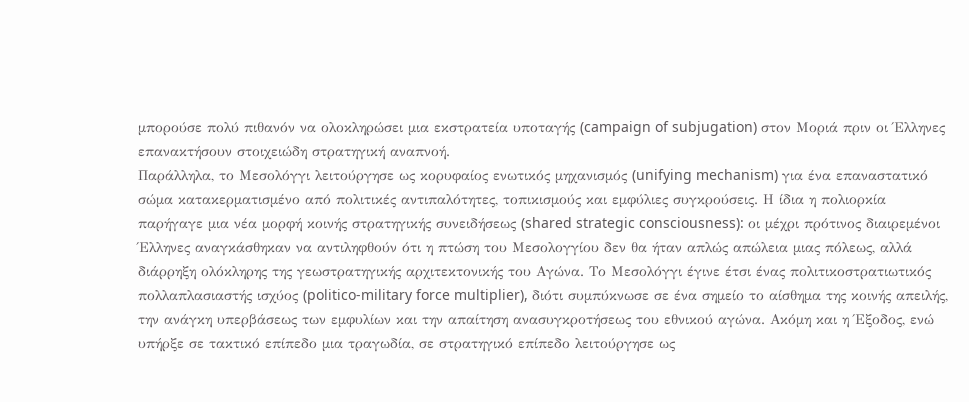μπορούσε πολύ πιθανόν να ολοκληρώσει μια εκστρατεία υποταγής (campaign of subjugation) στον Μοριά πριν οι Έλληνες επανακτήσουν στοιχειώδη στρατηγική αναπνοή.
Παράλληλα, το Μεσολόγγι λειτούργησε ως κορυφαίος ενωτικός μηχανισμός (unifying mechanism) για ένα επαναστατικό σώμα κατακερματισμένο από πολιτικές αντιπαλότητες, τοπικισμούς και εμφύλιες συγκρούσεις. Η ίδια η πολιορκία παρήγαγε μια νέα μορφή κοινής στρατηγικής συνειδήσεως (shared strategic consciousness): οι μέχρι πρότινος διαιρεμένοι Έλληνες αναγκάσθηκαν να αντιληφθούν ότι η πτώση του Μεσολογγίου δεν θα ήταν απλώς απώλεια μιας πόλεως, αλλά διάρρηξη ολόκληρης της γεωστρατηγικής αρχιτεκτονικής του Αγώνα. Το Μεσολόγγι έγινε έτσι ένας πολιτικοστρατιωτικός πολλαπλασιαστής ισχύος (politico-military force multiplier), διότι συμπύκνωσε σε ένα σημείο το αίσθημα της κοινής απειλής, την ανάγκη υπερβάσεως των εμφυλίων και την απαίτηση ανασυγκροτήσεως του εθνικού αγώνα. Ακόμη και η Έξοδος, ενώ υπήρξε σε τακτικό επίπεδο μια τραγωδία, σε στρατηγικό επίπεδο λειτούργησε ως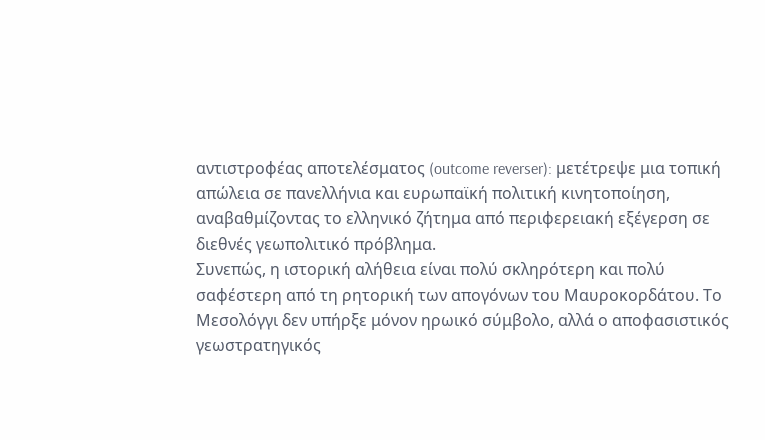αντιστροφέας αποτελέσματος (outcome reverser): μετέτρεψε μια τοπική απώλεια σε πανελλήνια και ευρωπαϊκή πολιτική κινητοποίηση, αναβαθμίζοντας το ελληνικό ζήτημα από περιφερειακή εξέγερση σε διεθνές γεωπολιτικό πρόβλημα.
Συνεπώς, η ιστορική αλήθεια είναι πολύ σκληρότερη και πολύ σαφέστερη από τη ρητορική των απογόνων του Μαυροκορδάτου. Το Μεσολόγγι δεν υπήρξε μόνον ηρωικό σύμβολο, αλλά ο αποφασιστικός γεωστρατηγικός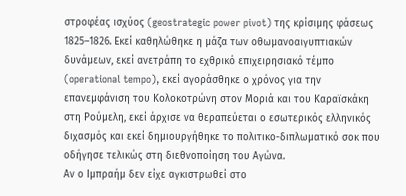στροφέας ισχύος (geostrategic power pivot) της κρίσιμης φάσεως 1825–1826. Εκεί καθηλώθηκε η μάζα των οθωμανοαιγυπτιακών δυνάμεων, εκεί ανετράπη το εχθρικό επιχειρησιακό τέμπο (operational tempo), εκεί αγοράσθηκε ο χρόνος για την επανεμφάνιση του Κολοκοτρώνη στον Μοριά και του Καραϊσκάκη στη Ρούμελη, εκεί άρχισε να θεραπεύεται ο εσωτερικός ελληνικός διχασμός και εκεί δημιουργήθηκε το πολιτικο-διπλωματικό σοκ που οδήγησε τελικώς στη διεθνοποίηση του Αγώνα.
Αν ο Ιμπραήμ δεν είχε αγκιστρωθεί στο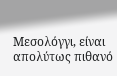Μεσολόγγι, είναι απολύτως πιθανό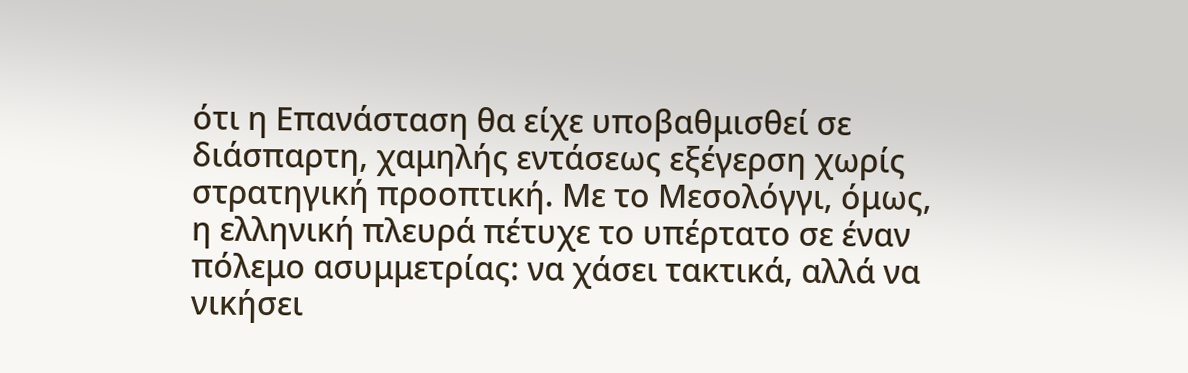ότι η Επανάσταση θα είχε υποβαθμισθεί σε διάσπαρτη, χαμηλής εντάσεως εξέγερση χωρίς στρατηγική προοπτική. Με το Μεσολόγγι, όμως, η ελληνική πλευρά πέτυχε το υπέρτατο σε έναν πόλεμο ασυμμετρίας: να χάσει τακτικά, αλλά να νικήσει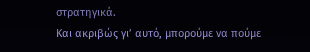στρατηγικά.
Και ακριβώς γι’ αυτό, μπορούμε να πούμε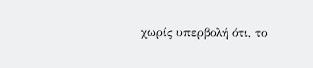χωρίς υπερβολή ότι, το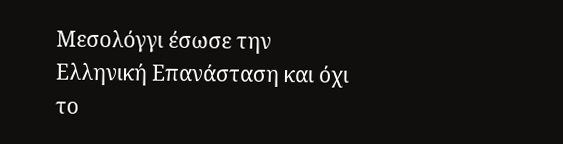Μεσολόγγι έσωσε την Ελληνική Επανάσταση και όχι το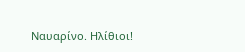Ναυαρίνο. Ηλίθιοι!